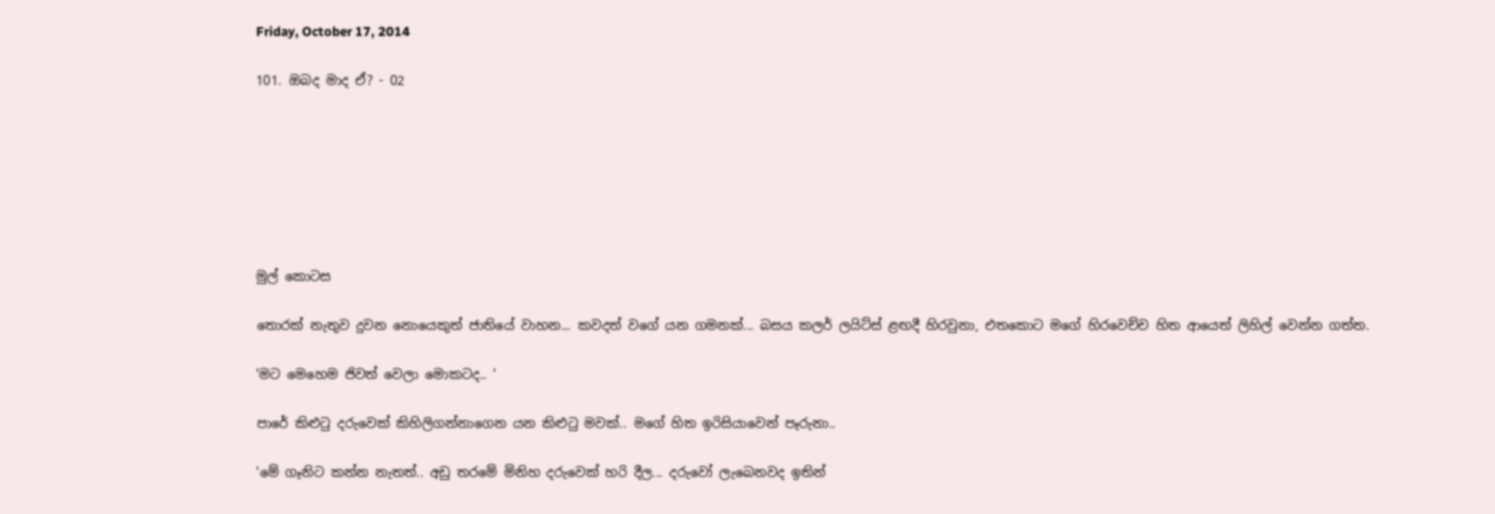Friday, October 17, 2014

101. ඔබද මාද ඒ? - 02







මුල් කොටස

තොරක් නැතුව දුවන නොයෙකුත් ජාතියේ වාහන... කවදත් වගේ යන ගමනක්... බසය කලර් ලයිට්ස් ළඟදී හිරවුනා, එතකොට මගේ හිරවෙච්ච හිත ආයෙත් ලිහිල් වෙන්න ගත්ත.

'මට මෙහෙම ජිවත් වෙලා මොකටද.. '

පාරේ කිළුටු දරුවෙක් කිහිලිගන්නාගෙන යන කිළුටු මවක්.. මගේ හිත ඉරිසියාවෙන් පෑරුනා..

'මේ ගෑනිට කන්න නැතත්.. අඩු තරමේ මිනිහ දරුවෙක් හරි දීල... දරුවෝ ලැබෙනවද ඉතින්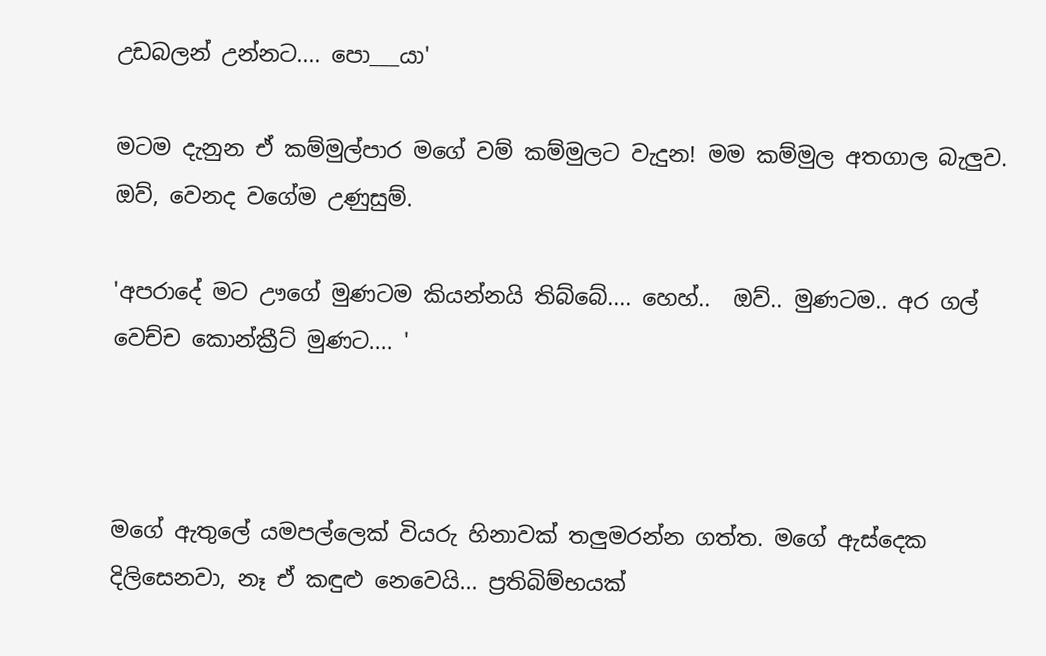උඩබලන් උන්නට.... පො___යා'

මටම දැනුන ඒ කම්මුල්පාර මගේ වම් කම්මුලට වැදුන! මම කම්මුල අතගාල බැලුව. ඔව්, වෙනද වගේම උණුසුම්.

'අපරාදේ මට ඌගේ මුණටම කියන්නයි තිබ්බේ.... හෙහ්..  ඔව්.. මුණටම.. අර ගල් වෙච්ච කොන්ක්‍රීට් මුණට.... '



මගේ ඇතුලේ යමපල්ලෙක් වියරු හිනාවක් තලුමරන්න ගත්ත. මගේ ඇස්දෙක දිලිසෙනවා, නෑ ඒ කඳුළු නෙවෙයි... ප්‍රතිබිම්භයක්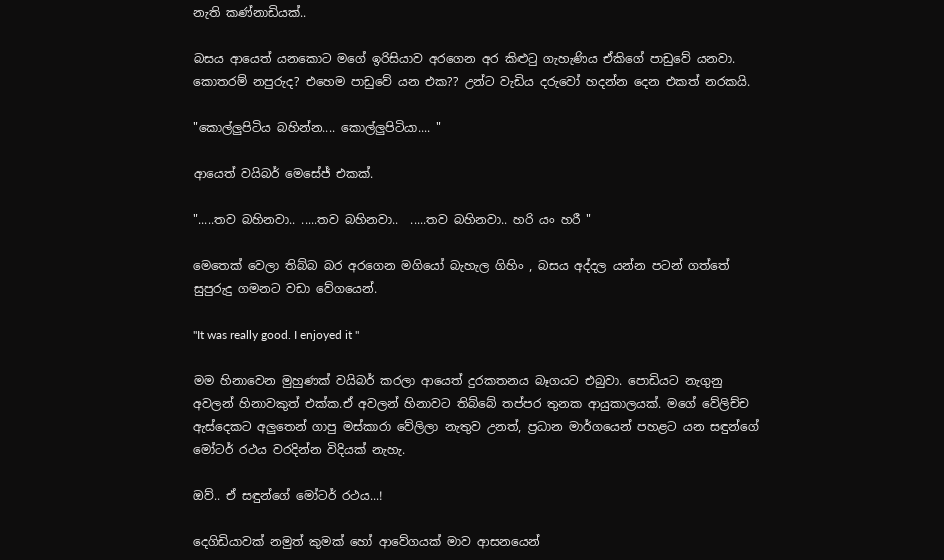නැති කණ්නාඩියක්..

බසය ආයෙත් යනකොට මගේ ඉරිසියාව අරගෙන අර කිළුටු ගැහැණිය ඒකිගේ පාඩුවේ යනවා. කොතරම් නපුරුද? එහෙම පාඩුවේ යන එක?? උන්ට වැඩිය දරුවෝ හදන්න දෙන එකත් නරකයි.

"කොල්ලුපිටිය බහින්න.... කොල්ලුපිටියා.... "

ආයෙත් වයිබර් මෙසේජ් එකක්.

".....තව බහිනවා.. .....තව බහිනවා..  .....තව බහිනවා.. හරි යං හරී "

මෙතෙක් වෙලා තිබ්බ බර අරගෙන මගියෝ බැහැල ගිහිං , බසය අද්දල යන්න පටන් ගත්තේ සුපුරුදු ගමනට වඩා වේගයෙන්.

"It was really good. I enjoyed it "

මම හිනාවෙන මුහුණක් වයිබර් කරලා ආයෙත් දුරකතනය බෑගයට එබුවා. පොඩියට නැගුනු අවලන් හිනාවකුත් එක්ක.ඒ අවලන් හිනාවට තිබ්බේ තප්පර තුනක ආයුකාලයක්. මගේ වේලිච්ච ඇස්දෙකට අලුතෙන් ගාපු මස්කාරා වේලිලා නැතුව උනත්, ප්‍රධාන මාර්ගයෙන් පහළට යන සඳුන්ගේ මෝටර් රථය වරදින්න විදියක් නැහැ.

ඔව්.. ඒ සඳුන්ගේ මෝටර් රථය...!

දෙගිඩියාවක් නමුත් කුමක් හෝ ආවේගයක් මාව ආසනයෙන්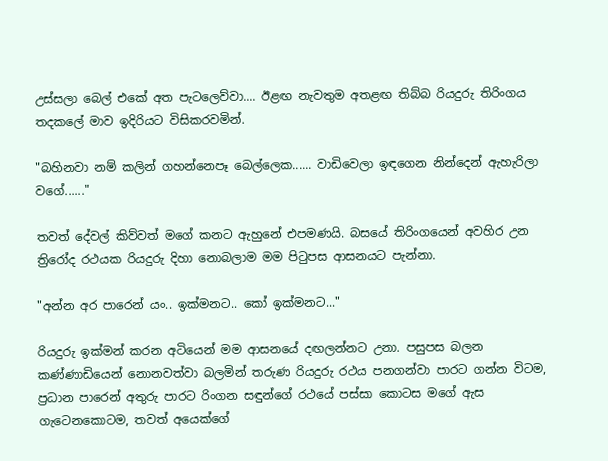උස්සලා බෙල් එකේ අත පැටලෙව්වා.... ඊළඟ නැවතුම අතළඟ තිබ්බ රියදුරු තිරිංගය තදකලේ මාව ඉදිරියට විසිකරවමින්.

"බහිනවා නම් කලින් ගහන්නෙපෑ බෙල්ලෙක...... වාඩිවෙලා ඉඳගෙන නින්දෙන් ඇහැරිලා වගේ......"

තවත් දේවල් කිව්වත් මගේ කනට ඇහුනේ එපමණයි. බසයේ තිරිංගයෙන් අවහිර උන ත්‍රිරෝද රථයක රියදුරු දිහා නොබලාම මම පිටුපස ආසනයට පැන්නා.

"අන්න අර පාරෙන් යං.. ඉක්මනට.. කෝ ඉක්මනට..."

රියදුරු ඉක්මන් කරන අටියෙන් මම ආසනයේ දඟලන්නට උනා. පසුපස බලන කණ්ණාඩියෙන් නොනවත්වා බලමින් තරුණ රියදුරු රථය පනගන්වා පාරට ගන්න විටම, ප්‍රධාන පාරෙන් අතුරු පාරට රිංගන සඳුන්ගේ රථයේ පස්සා කොටස මගේ ඇස ගැටෙනකොටම, තවත් අයෙක්ගේ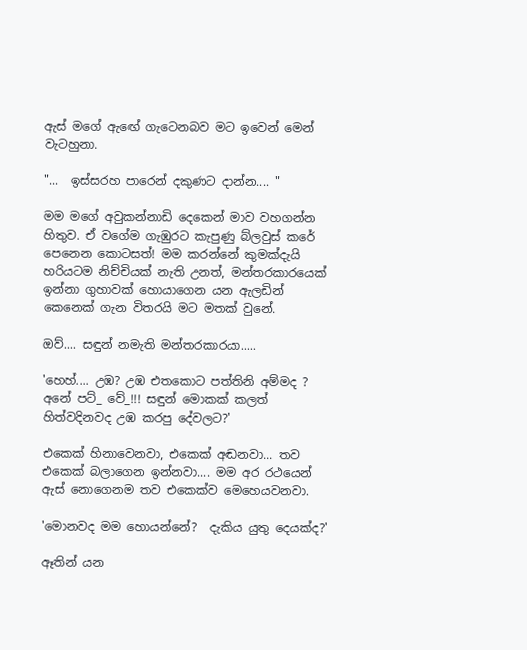ඇස් මගේ ඇඟේ ගැටෙනබව මට ඉවෙන් මෙන් වැටහුනා.

"...  ඉස්සරහ පාරෙන් දකුණට දාන්න.... "

මම මගේ අවුකන්නාඩි දෙකෙන් මාව වහගන්න හිතුව. ඒ වගේම ගැඹුරට කැපුණු බ්ලවුස් කරේ පෙනෙන කොටසත්! මම කරන්නේ කුමක්දැයි හරියටම නිච්චියක් නැති උනත්, මන්තරකාරයෙක් ඉන්නා ගුහාවක් හොයාගෙන යන ඇලඩින් කෙනෙක් ගැන විතරයි මට මතක් වුනේ.

ඔව්.... සඳුන් නමැති මන්තරකාරයා.....

'හෙහ්.... උඹ? උඹ එතකොට පත්තිනි අම්මද ? අනේ පට්_ වේ_!!! සඳුන් මොකක් කලත් හිත්වදිනවද උඹ කරපු දේවලට?'

එකෙක් හිනාවෙනවා, එකෙක් අඬනවා... තව එකෙක් බලාගෙන ඉන්නවා.... මම අර රථයෙන් ඇස් නොගෙනම තව එකෙක්ව මෙහෙයවනවා.

'මොනවද මම හොයන්නේ?  දැකිය යුතු දෙයක්ද?'

ඈතින් යන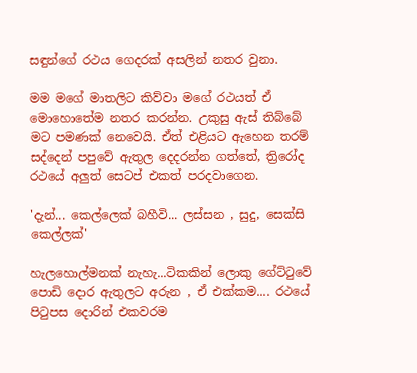සඳුන්ගේ රථය ගෙදරක් අසලින් නතර වුනා.

මම මගේ මාතලිට කිව්වා මගේ රථයත් ඒ මොහොතේම නතර කරන්න. උකුසු ඇස් තිබ්බේ මට පමණක් නෙවෙයි. ඒත් එළියට ඇහෙන තරම් සද්දෙන් පපුවේ ඇතුල දෙදරන්න ගත්තේ, ත්‍රිරෝද රථයේ අලුත් සෙටප් එකත් පරදවාගෙන.

'දැන්... කෙල්ලෙක් බහීවි... ලස්සන , සුදු, සෙක්සි කෙල්ලක්'

හැලහොල්මනක් නැහැ...ටිකකින් ලොකු ගේට්ටුවේ පොඩි දොර ඇතුලට අරුන , ඒ එක්කම.... රථයේ පිටුපස දොරින් එකවරම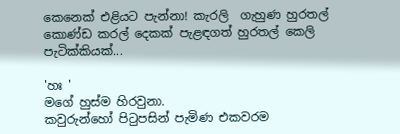කෙනෙක් එළියට පැන්නා! කැරලි  ගැහුණ හුරතල් කොණ්ඩ කරල් දෙකක් පැළඳගත් හුරතල් කෙලි පැටික්කියක්...

'හඃ '
මගේ හුස්ම හිරවුනා.
කවුරුන්හෝ පිටුපසින් පැමිණ එකවරම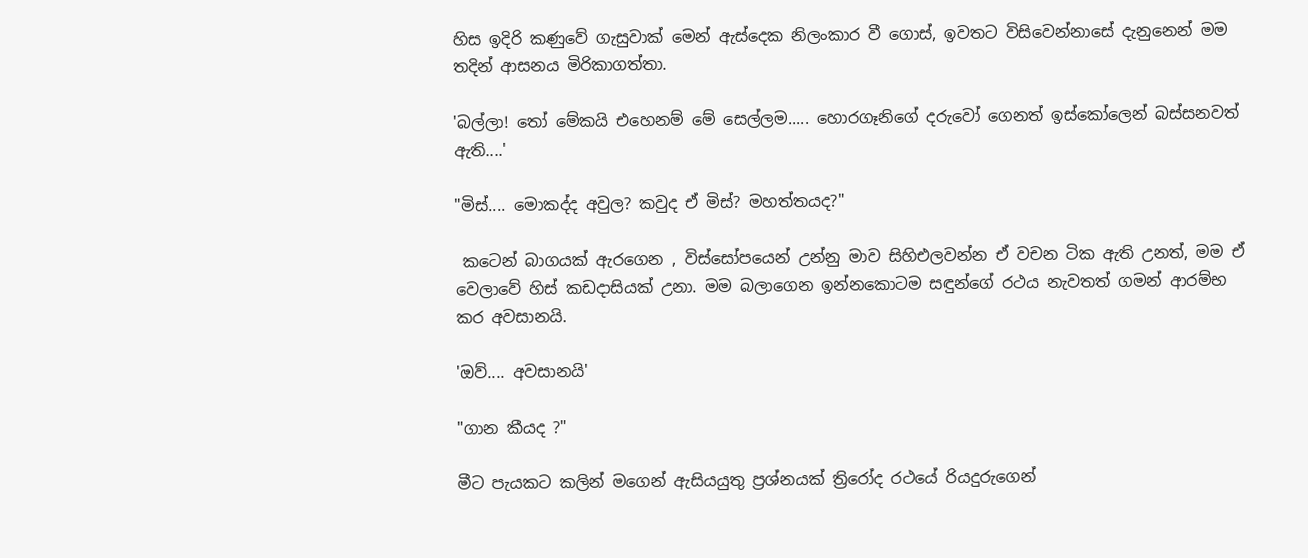හිස ඉදිරි කණුවේ ගැසුවාක් මෙන් ඇස්දෙක නිලංකාර වී ගොස්, ඉවතට විසිවෙන්නාසේ දැනුනෙන් මම තදින් ආසනය මිරිකාගත්තා.

'බල්ලා! තෝ මේකයි එහෙනම් මේ සෙල්ලම..... හොරගෑනිගේ දරුවෝ ගෙනත් ඉස්කෝලෙන් බස්සනවත් ඇති....'

"මිස්.... මොකද්ද අවුල? කවුද ඒ මිස්? මහත්තයද?"

 කටෙන් බාගයක් ඇරගෙන , විස්සෝපයෙන් උන්නු මාව සිහිඑලවන්න ඒ වචන ටික ඇති උනත්, මම ඒ වෙලාවේ හිස් කඩදාසියක් උනා. මම බලාගෙන ඉන්නකොටම සඳුන්ගේ රථය නැවතත් ගමන් ආරම්භ කර අවසානයි.

'ඔව්.... අවසානයි'

"ගාන කීයද ?"

මීට පැයකට කලින් මගෙන් ඇසියයුතු ප්‍රශ්නයක් ත්‍රිරෝද රථයේ රියදුරුගෙන්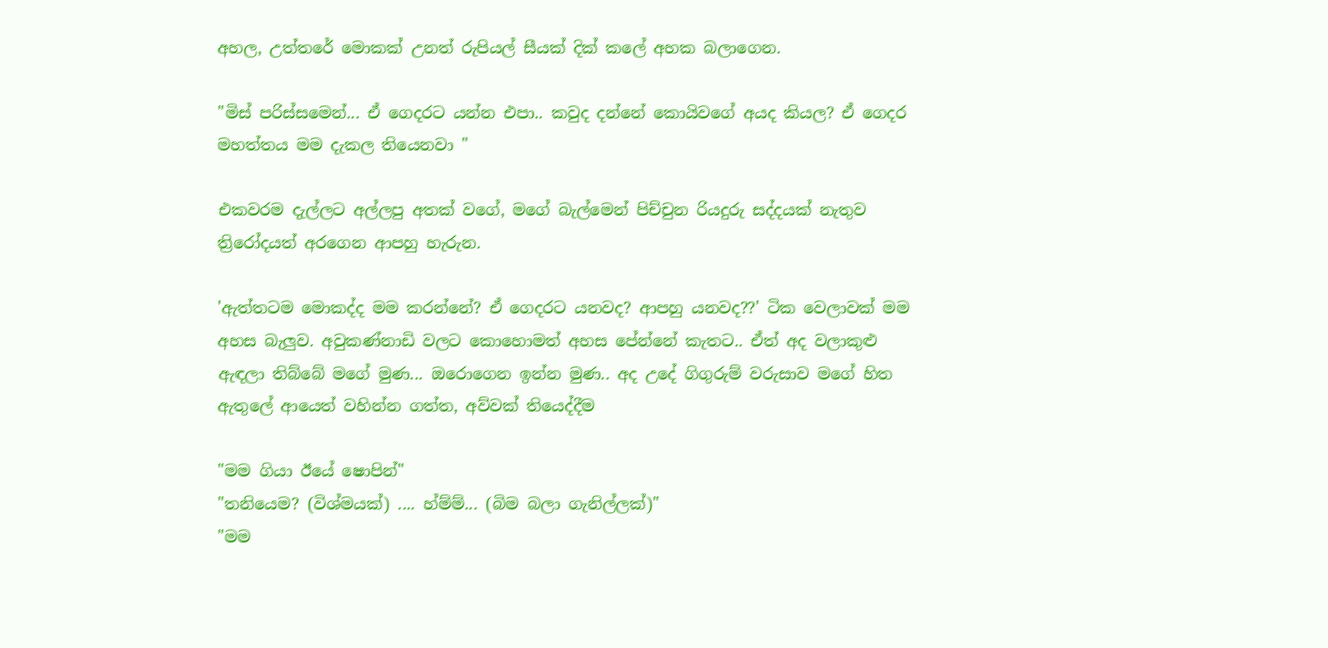අහල, උත්තරේ මොකක් උනත් රුපියල් සීයක් දික් කලේ අහක බලාගෙන.

"මිස් පරිස්සමෙන්... ඒ ගෙදරට යන්න එපා.. කවුද දන්නේ කොයිවගේ අයද කියල? ඒ ගෙදර මහත්තය මම දැකල තියෙනවා "

එකවරම දැල්ලට අල්ලපු අතක් වගේ, මගේ බැල්මෙන් පිච්චුන රියදුරු සද්දයක් නැතුව ත්‍රිරෝදයත් අරගෙන ආපහු හැරුන.

'ඇත්තටම මොකද්ද මම කරන්නේ? ඒ ගෙදරට යනවද? ආපහු යනවද??' ටික වෙලාවක් මම අහස බැලුව. අවුකණ්නාඩි වලට කොහොමත් අහස පේන්නේ කැතට.. ඒත් අද වලාකුළු ඇඳලා තිබ්බේ මගේ මුණ... ඔරොගෙන ඉන්න මුණ.. අද උදේ ගිගුරුම් වරුසාව මගේ හිත ඇතුලේ ආයෙත් වහින්න ගත්ත, අව්වක් තියෙද්දීම

"මම ගියා ඊයේ ෂොපින්"
"තනියෙම? (විශ්මයක්) .... හ්ම්ම්... (බිම බලා ගැනිල්ලක්)"
"මම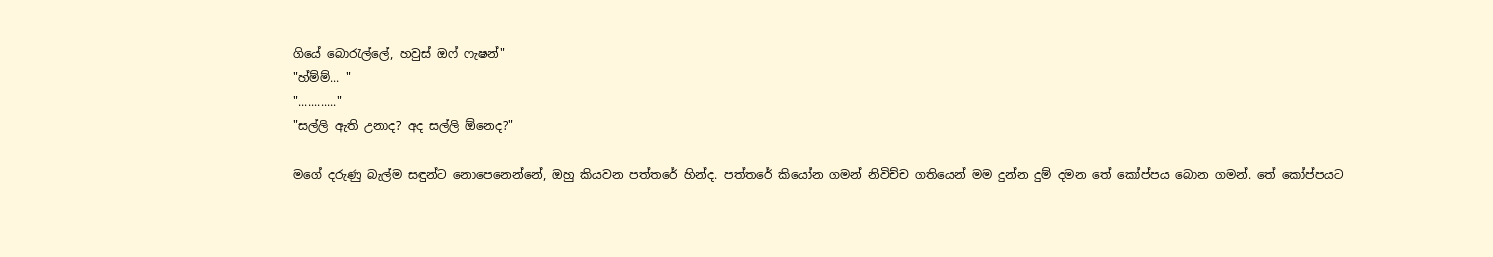ගියේ බොරැල්ලේ, හවුස් ඔෆ් ෆැෂන්"
"හ්ම්ම්... "
"............"
"සල්ලි ඇති උනාද? අද සල්ලි ඕනෙද?"

මගේ දරුණු බැල්ම සඳුන්ට නොපෙනෙන්නේ, ඔහු කියවන පත්තරේ හින්ද. පත්තරේ කියෝන ගමන් නිවිච්ච ගතියෙන් මම දුන්න දුම් දමන තේ කෝප්පය බොන ගමන්. තේ කෝප්පයට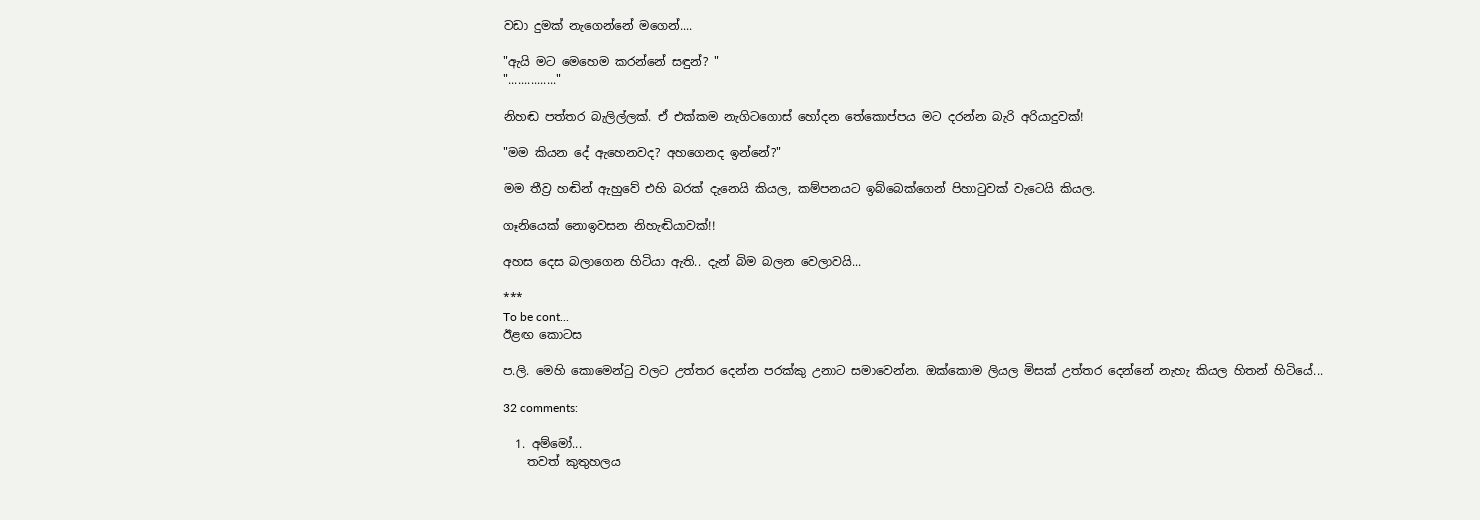වඩා දුමක් නැගෙන්නේ මගෙන්....

"ඇයි මට මෙහෙම කරන්නේ සඳුන්? "
"..............."

නිහඬ පත්තර බැලිල්ලක්. ඒ එක්කම නැගිටගොස් හෝදන තේකොප්පය මට දරන්න බැරි අරියාදුවක්!

"මම කියන දේ ඇහෙනවද? අහගෙනද ඉන්නේ?"

මම තීව්‍ර හඬින් ඇහුවේ එහි බරක් දැනෙයි කියල, කම්පනයට ඉබ්බෙක්ගෙන් පිහාටුවක් වැටෙයි කියල.

ගෑනියෙක් නොඉවසන නිහැඬියාවක්!!

අහස දෙස බලාගෙන හිටියා ඇති.. දැන් බිම බලන වෙලාවයි...

***
To be cont...
ඊළඟ කොටස

ප.ලි. මෙහි කොමෙන්ටු වලට උත්තර දෙන්න පරක්කු උනාට සමාවෙන්න. ඔක්කොම ලියල මිසක් උත්තර දෙන්නේ නැහැ කියල හිතන් හිටියේ...

32 comments:

  1. අම්මෝ...
    තවත් කුතුහලය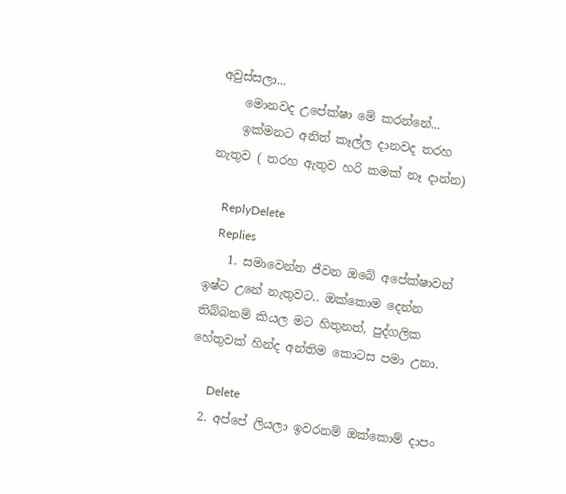අවුස්සලා...
    මොනවද උපේක්ෂා මේ කරන්නේ...
    ඉක්මනට අනිත් කෑල්ල දානවද තරහ නැතුව ( තරහ ඇතුව හරි කමක් නෑ දාන්න)

    ReplyDelete
    Replies
    1. සමාවෙන්න ජීවන ඔබේ අපේක්ෂාවන් ඉෂ්ට උනේ නැතුවට.. ඔක්කොම දෙන්න තිබ්බනම් කියල මට හිතුනත්, පුද්ගලික හේතුවක් හින්ද අන්තිම කොටස පමා උනා.

      Delete
  2. අප්පේ ලියලා ඉවරනම් ඔක්කොම් දාපං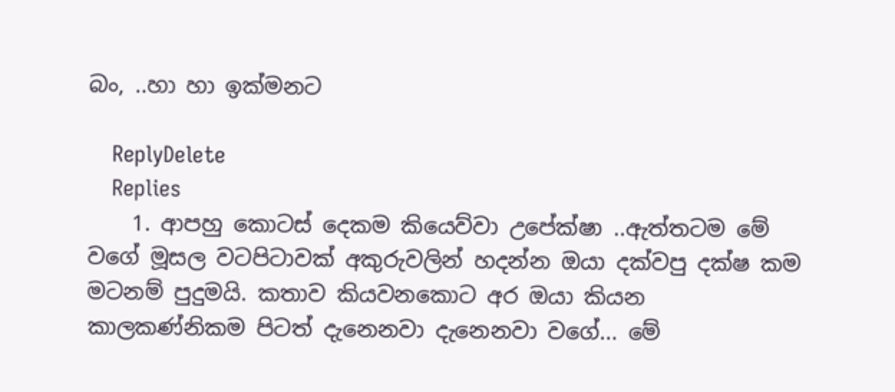බං, ..හා හා ඉක්මනට

    ReplyDelete
    Replies
    1. ආපහු කොටස් දෙකම කියෙව්වා උපේක්ෂා ..ඇත්තටම මේ වගේ මූසල වටපිටාවක් අකුරුවලින් හදන්න ඔයා දක්වපු දක්ෂ කම මටනම් පුදුමයි. කතාව කියවනකොට අර ඔයා කියන කාලකණ්නිකම පිටත් දැනෙනවා දැනෙනවා වගේ... මේ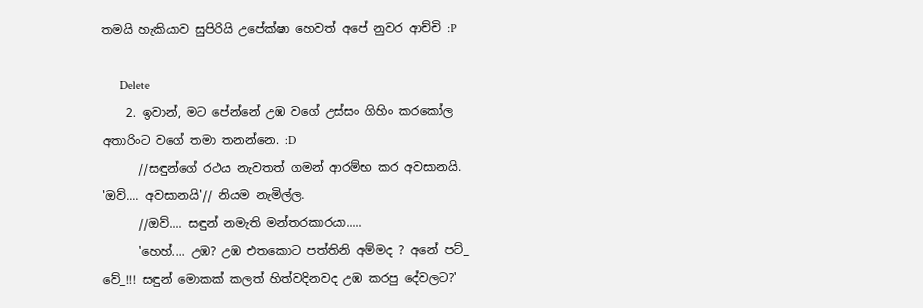තමයි හැකියාව සුපිරියි උපේක්ෂා හෙවත් අපේ නුවර ආච්චි :P

      Delete
    2. ඉවාන්, මට පේන්නේ උඹ වගේ උස්සං ගිහිං කරකෝල අතාරිංට වගේ තමා තනන්නෙ. :D
      //සඳුන්ගේ රථය නැවතත් ගමන් ආරම්භ කර අවසානයි. 'ඔව්.... අවසානයි'// නියම නැමිල්ල.
      //ඔව්.... සඳුන් නමැති මන්තරකාරයා.....
      'හෙහ්.... උඹ? උඹ එතකොට පත්තිනි අම්මද ? අනේ පට්_ වේ_!!! සඳුන් මොකක් කලත් හිත්වදිනවද උඹ කරපු දේවලට?'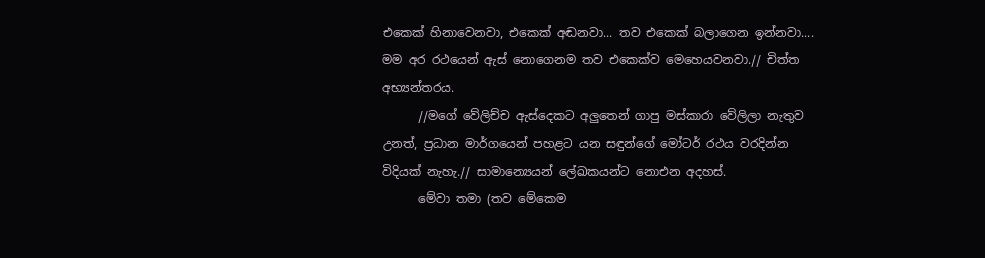එකෙක් හිනාවෙනවා, එකෙක් අඬනවා... තව එකෙක් බලාගෙන ඉන්නවා.... මම අර රථයෙන් ඇස් නොගෙනම තව එකෙක්ව මෙහෙයවනවා.// චිත්ත අභ්‍යන්තරය.
      //මගේ වේලිච්ච ඇස්දෙකට අලුතෙන් ගාපු මස්කාරා වේලිලා නැතුව උනත්, ප්‍රධාන මාර්ගයෙන් පහළට යන සඳුන්ගේ මෝටර් රථය වරදින්න විදියක් නැහැ.// සාමාන්‍යෙයන් ලේඛකයන්ට නොඑන අදහස්.
      මේවා තමා (තව මේකෙම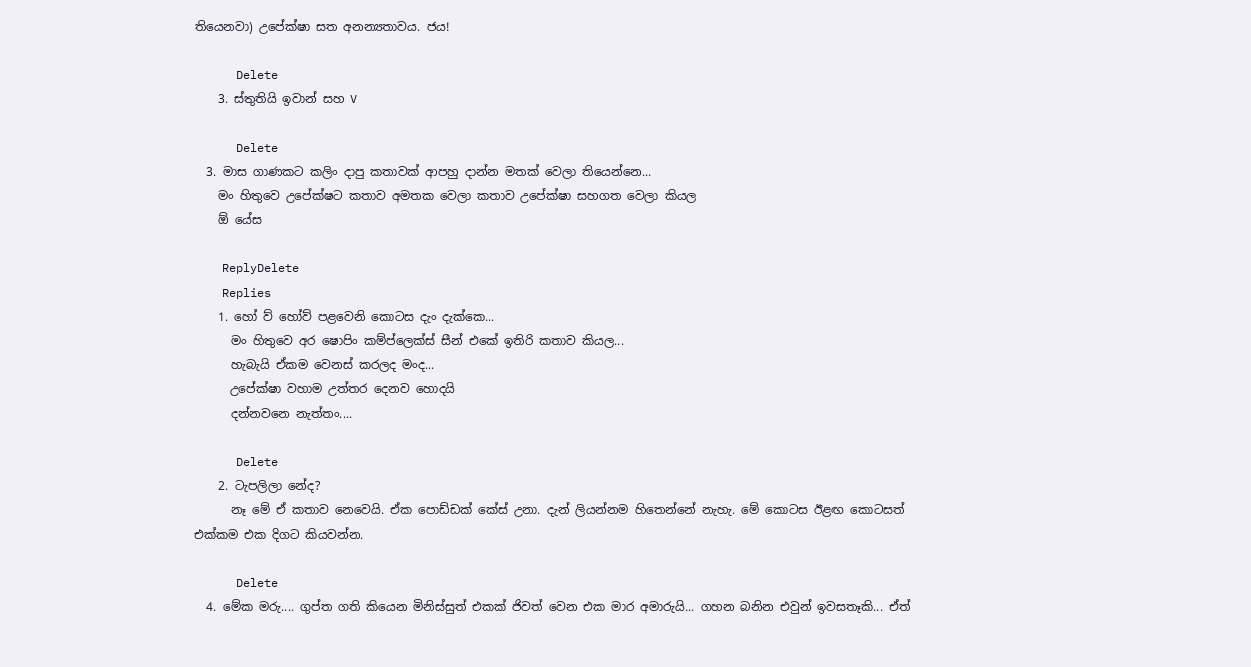තියෙනවා) උපේක්ෂා සත අනන්‍යතාවය. ජය!

      Delete
    3. ස්තුතියි ඉවාන් සහ V

      Delete
  3. මාස ගාණකට කලිං දාපු කතාවක් ආපහු දාන්න මතක් වෙලා තියෙන්නෙ...
    මං හිතුවෙ උපේක්ෂට කතාව අමතක වෙලා කතාව උපේක්ෂා සහගත වෙලා කියල
    ඕ යේස

    ReplyDelete
    Replies
    1. හෝ ව් හෝව් පළවෙනි කොටස දැං දැක්කෙ...
      මං හිතුවෙ අර ෂොපිං කම්ප්ලෙක්ස් සීන් එකේ ඉතිරි කතාව කියල...
      හැබැයි ඒකම වෙනස් කරලද මංද...
      උපේක්ෂා වහාම උත්තර දෙනව හොදයි
      දන්නවනෙ නැත්තං....

      Delete
    2. ටැපලිලා නේද?
      නෑ මේ ඒ කතාව නෙවෙයි. ඒක පොඩ්ඩක් කේස් උනා. දැන් ලියන්නම හිතෙන්නේ නැහැ. මේ කොටස ඊළඟ කොටසත් එක්කම එක දිගට කියවන්න.

      Delete
  4. මේක මරු.... ගුප්ත ගති කියෙන මිනිස්සුත් එකක් ජිවත් වෙන එක මාර අමාරුයි... ගහන බනින එවුන් ඉවසතෑකි... ඒත්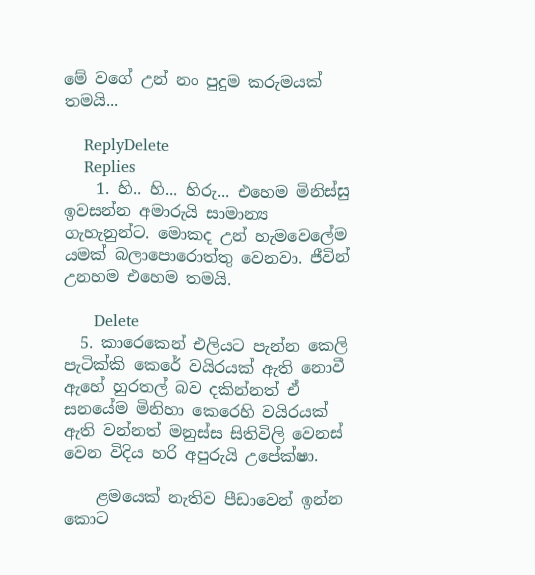මේ වගේ උන් නං පුදුම කරුමයක් තමයි...

    ReplyDelete
    Replies
    1. හි.. හි... හිරු... එහෙම මිනිස්සු ඉවසන්න අමාරුයි සාමාන්‍ය ගැහැනුන්ට. මොකද උන් හැමවෙලේම යමක් බලාපොරොත්තු වෙනවා. ජීවින් උනහම එහෙම තමයි.

      Delete
  5. කාරෙකෙන් එලියට පැන්න කෙලි පැටික්කි කෙරේ වයිරයක් ඇති නොවී ඇහේ හුරතල් බව දකින්නත් ඒ සනයේම මිනිහා කෙරෙහි වයිරයක් ඇති වන්නත් මනුස්ස සිතිවිලි වෙනස් වෙන විදිය හරි අපුරුයි උපේක්ෂා.

    ළමයෙක් නැතිව පීඩාවෙන් ඉන්න කොට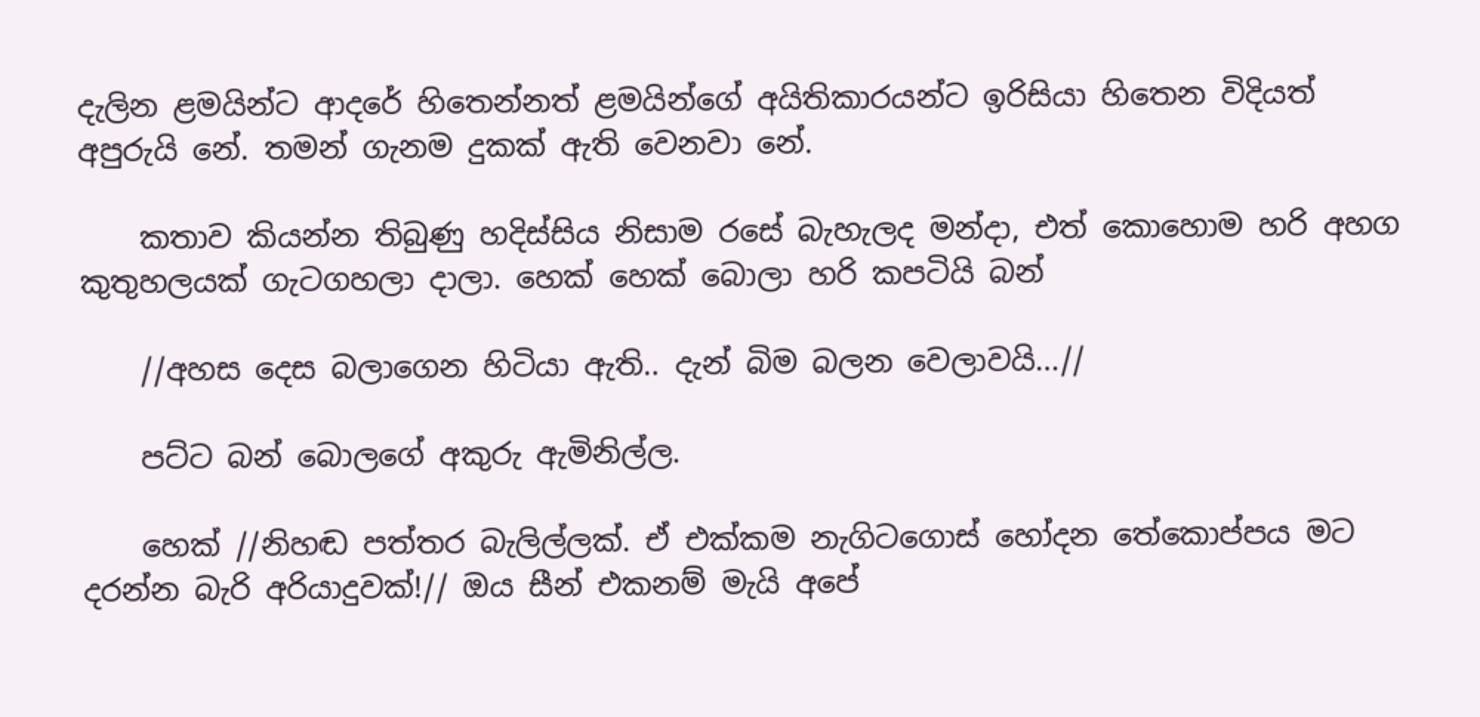දැලින ළමයින්ට ආදරේ හිතෙන්නත් ළමයින්ගේ අයිතිකාරයන්ට ඉරිසියා හිතෙන විදියත් අපුරුයි නේ. තමන් ගැනම දුකක් ඇති වෙනවා නේ.

    කතාව කියන්න තිබුණු හදිස්සිය නිසාම රසේ බැහැලද මන්දා, එත් කොහොම හරි අහග කුතුහලයක් ගැටගහලා දාලා. හෙක් හෙක් බොලා හරි කපටියි බන්

    //අහස දෙස බලාගෙන හිටියා ඇති.. දැන් බිම බලන වෙලාවයි...//

    පට්ට බන් බොලගේ අකුරු ඇමිනිල්ල.

    හෙක් //නිහඬ පත්තර බැලිල්ලක්. ඒ එක්කම නැගිටගොස් හෝදන තේකොප්පය මට දරන්න බැරි අරියාදුවක්!// ඔය සීන් එකනම් මැයි අපේ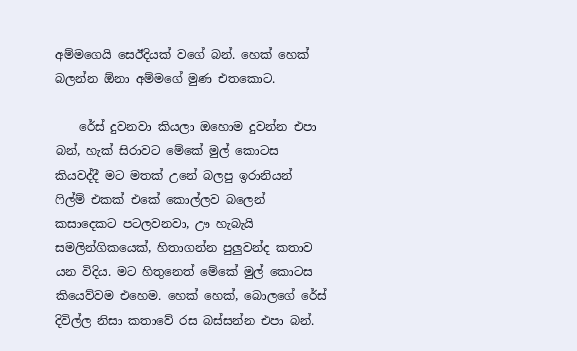අම්මගෙයි සෙඊදියක් වගේ බන්. හෙක් හෙක් බලන්න ඕනා අම්මගේ මුණ එතකොට.

    රේස් දුවනවා කියලා ඔහොම දුවන්න එපා බන්, හැක් සිරාවට මේකේ මුල් කොටස කියවද්දී මට මතක් උනේ බලපු ඉරානියන් ෆිල්ම් එකක් එකේ කොල්ලව බලෙන් කසාදෙකට පටලවනවා, ඌ හැබැයි සමලින්ගිකයෙක්, හිතාගන්න පුලුවන්ද කතාව යන විදිය. මට හිතුනෙත් මේකේ මුල් කොටස කියෙව්වම එහෙම. හෙක් හෙක්, බොලගේ රේස් දිවිල්ල නිසා කතාවේ රස බස්සන්න එපා බන්.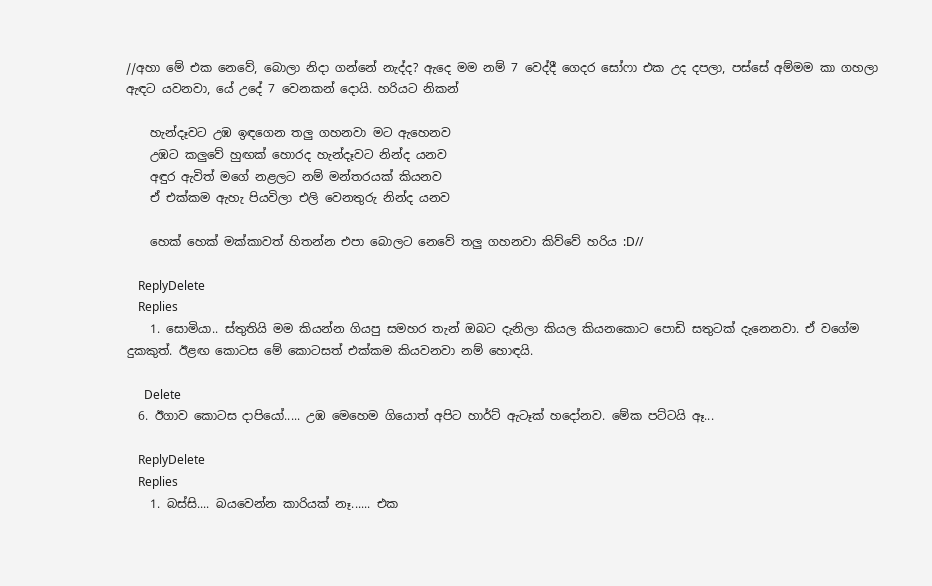//අහා මේ එක නෙවේ, බොලා නිදා ගන්නේ නැද්ද? ඇදෙ මම නම් 7 වෙද්දී ගෙදර සෝෆා එක උද දපලා, පස්සේ අම්මම කා ගහලා ඇඳට යවනවා, යේ උදේ 7 වෙනකන් දොයි. හරියට නිකන්

    හැන්දෑවට උඹ ඉඳගෙන තලු ගහනවා මට ඇහෙනව
    උඹට කලුවේ හුඟක් හොරද හැන්දෑවට නින්ද යනව
    අඳුර ඇවිත් මගේ නළලට නම් මන්තරයක් කියනව
    ඒ එක්කම ඇහැ පියවිලා එලි වෙනතුරු නින්ද යනව

    හෙක් හෙක් මක්කාවත් හිතන්න එපා බොලට නෙවේ තලු ගහනවා කිව්වේ හරිය :D//

    ReplyDelete
    Replies
    1. සොමියා.. ස්තුතියි මම කියන්න ගියපු සමහර තැන් ඔබට දැනිලා කියල කියනකොට පොඩි සතුටක් දැනෙනවා. ඒ වගේම දුකකුත්. ඊළඟ කොටස මේ කොටසත් එක්කම කියවනවා නම් හොඳයි.

      Delete
  6. ඊගාව කොටස දාපියෝ..... උඹ මෙහෙම ගියොත් අපිට හාර්ට් ඇටෑක් හදෝනව. මේක පට්ටයි ඈ...

    ReplyDelete
    Replies
    1. බස්සි.... බයවෙන්න කාරියක් නෑ...... එක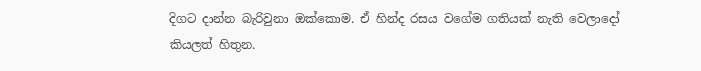දිගට දාන්න බැරිවුනා ඔක්කොම. ඒ හින්ද රසය වගේම ගතියක් නැති වෙලාදෝ කියලත් හිතුන.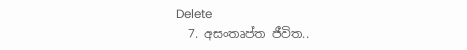Delete
  7. අසංතෘප්ත ජීවිත..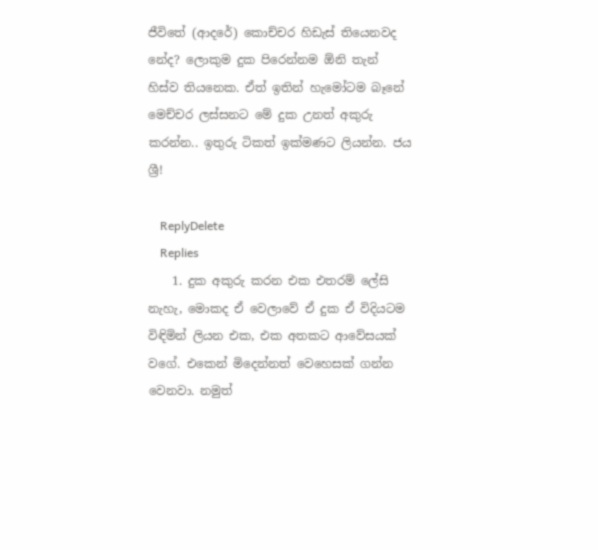ජීවිතේ (ආදරේ) කොච්චර හිඩැස් තියෙනවද නේද? ලොකුම දුක පිරෙන්නම ඕනි තැන් හිස්ව තියනෙක. ඒත් ඉතින් හැමෝටම බෑනේ මෙච්චර ලස්සනට මේ දුක උනත් අකුරු කරන්න.. ඉතුරු ටිකත් ඉක්මණට ලියන්න. ජය ශ්‍රී!

    ReplyDelete
    Replies
    1. දුක අකුරු කරන එක එතරම් ලේසි නැහැ, මොකද ඒ වෙලාවේ ඒ දුක ඒ විදියටම විඳිමින් ලියන එක, එක අතකට ආවේසයක් වගේ. එකෙන් මිදෙන්නත් වෙහෙසක් ගන්න වෙනවා. නමුත්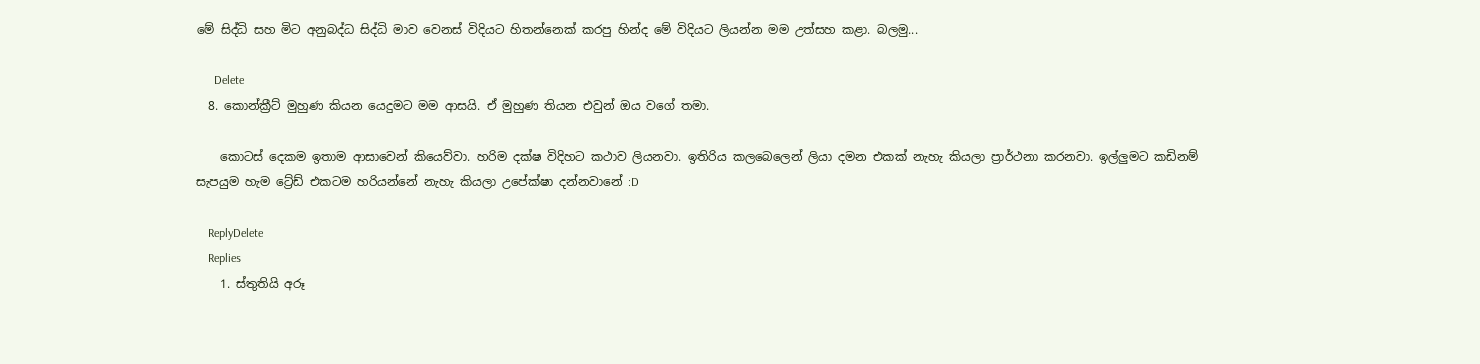මේ සිද්ධි සහ මිට අනුබද්ධ සිද්ධි මාව වෙනස් විදියට හිතන්නෙක් කරපු හින්ද මේ විදියට ලියන්න මම උත්සහ කළා. බලමු...

      Delete
  8. කොන්ක්‍රීට් මුහුණ කියන යෙදුමට මම ආසයි. ඒ මුහුණ තියන එවුන් ඔය වගේ තමා.

    කොටස් දෙකම ඉතාම ආසාවෙන් කියෙව්වා. හරිම දක්ෂ විදිහට කථාව ලියනවා. ඉතිරිය කලබෙලෙන් ලියා දමන එකක් නැහැ කියලා ප්‍රාර්ථනා කරනවා. ඉල්ලුමට කඩිනම් සැපයුම හැම ට්‍රේඩ් එකටම හරියන්නේ නැහැ කියලා උපේක්ෂා දන්නවානේ :D

    ReplyDelete
    Replies
    1. ස්තුතියි අරූ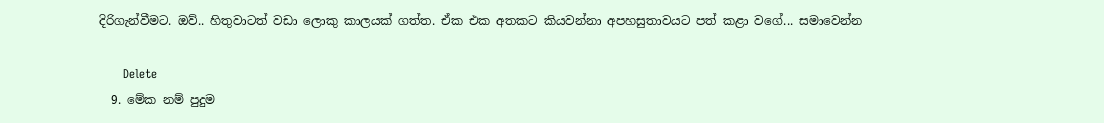දිරිගැන්වීමට. ඔව්.. හිතුවාටත් වඩා ලොකු කාලයක් ගත්ත. ඒක එක අතකට කියවන්නා අපහසුතාවයට පත් කළා වගේ... සමාවෙන්න

      Delete
  9. මේක නම් පුදුම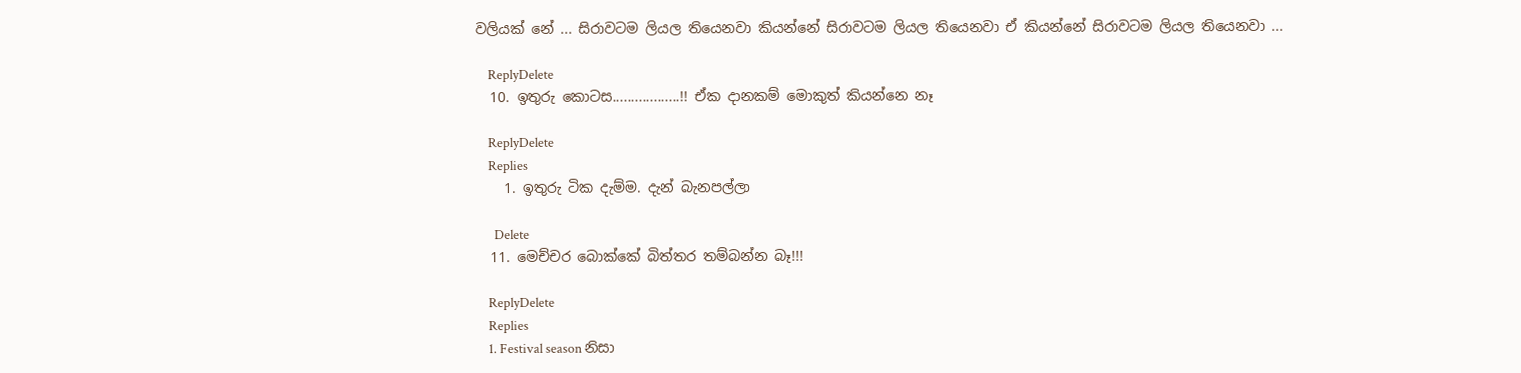වලියක් නේ ... සිරාවටම ලියල තියෙනවා කියන්නේ සිරාවටම ලියල තියෙනවා ඒ කියන්නේ සිරාවටම ලියල තියෙනවා ...

    ReplyDelete
  10. ඉතුරු කොටස..................!! ඒක දානකම් මොකුත් කියන්නෙ නෑ

    ReplyDelete
    Replies
    1. ඉතුරු ටික දැම්ම. දැන් බැනපල්ලා

      Delete
  11. මෙච්චර බොක්කේ බිත්තර තම්බන්න බෑ!!!

    ReplyDelete
    Replies
    1. Festival season නිසා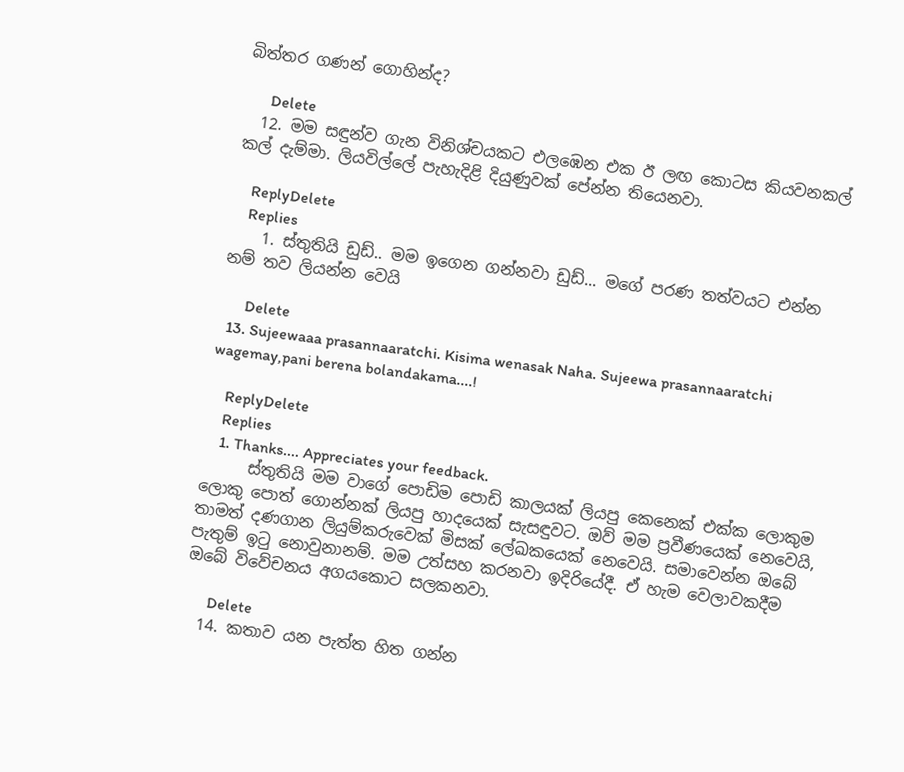බිත්තර ගණන් ගොහින්ද?

      Delete
  12. මම සඳුන්ව ගැන විනිශ්චයකට එලඹෙන එක ඊ ලඟ කොටස කියවනකල් කල් දැම්මා. ලියවිල්ලේ පැහැදිළි දියුණුවක් පේන්න තියෙනවා.

    ReplyDelete
    Replies
    1. ස්තුතියි ඩුඩ්.. මම ඉගෙන ගන්නවා ඩුඩ්... මගේ පරණ තත්වයට එන්න නම් තව ලියන්න වෙයි

      Delete
  13. Sujeewaaa prasannaaratchi. Kisima wenasak Naha. Sujeewa prasannaaratchi wagemay,pani berena bolandakama....!

    ReplyDelete
    Replies
    1. Thanks.... Appreciates your feedback.
      ස්තුතියි මම වාගේ පොඩිම පොඩි කාලයක් ලියපු කෙනෙක් එක්ක ලොකුම ලොකු පොත් ගොන්නක් ලියපු හාදයෙක් සැසඳුවට. ඔව් මම ප්‍රවීණයෙක් නෙවෙයි, තාමත් දණගාන ලියුම්කරුවෙක් මිසක් ලේඛකයෙක් නෙවෙයි. සමාවෙන්න ඔබේ පැතුම් ඉටු නොවුනානම්. මම උත්සහ කරනවා ඉදිරියේදී. ඒ හැම වෙලාවකදීම ඔබේ විවේචනය අගයකොට සලකනවා.

      Delete
  14. කතාව යන පැත්ත හිත ගන්න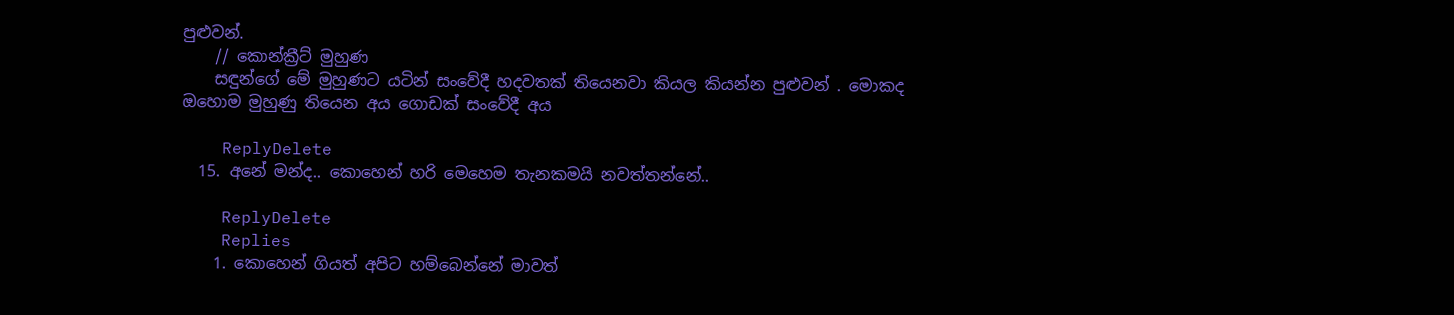පුළුවන්.
    // කොන්ක්‍රීට් මුහුණ
    සඳුන්ගේ මේ මුහුණට යටින් සංවේදී හදවතක් තියෙනවා කියල කියන්න පුළුවන් . මොකද ඔහොම මුහුණු තියෙන අය ගොඩක් සංවේදී අය

    ReplyDelete
  15. අනේ මන්ද.. කොහෙන් හරි මෙහෙම තැනකමයි නවත්තන්නේ..

    ReplyDelete
    Replies
    1. කොහෙන් ගියත් අපිට හම්බෙන්නේ මාවත්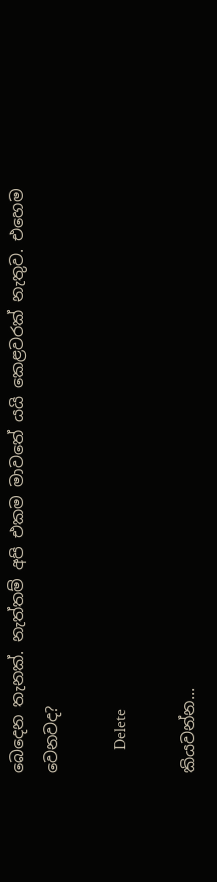බෙදෙන තැනක්. නැත්තම් අපි එකම මාවතේ යයි කෙළවරක් නැතුව. එහෙම වෙනවද?

      Delete

කියවන්න...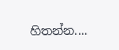හිතන්න....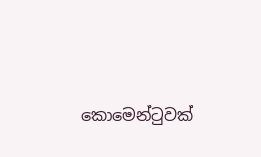කොමෙන්ටුවක්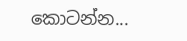කොටන්න...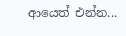ආයෙත් එන්න...